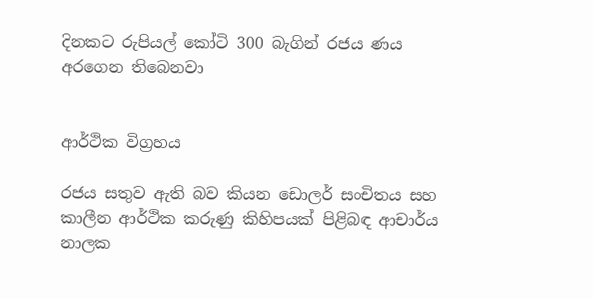දිනකට රුපියල් කෝටි 300 බැගින් රජය ණය අරගෙන තිබෙනවා


ආර්ථික විග්‍රහය

රජය සතුව ඇති බව කියන ඩොලර් සංචිතය සහ කාලීන ආර්ථික කරුණු කිහිපයක් පිළිබඳ ආචාර්ය නාලක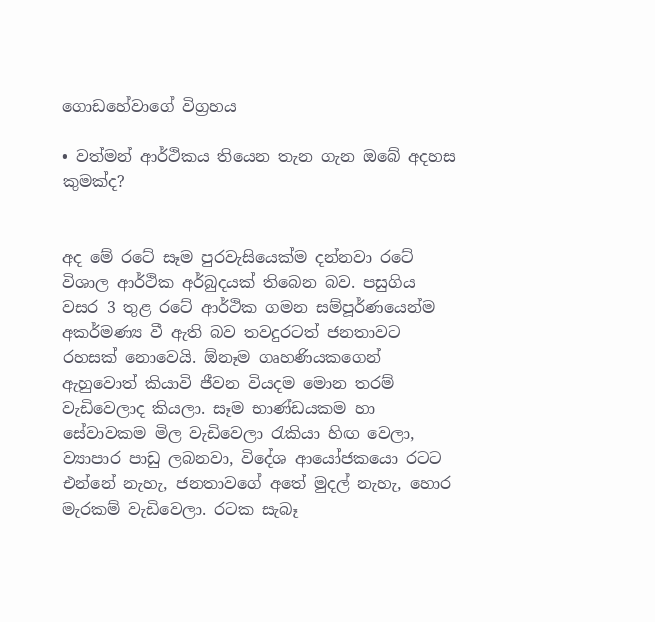ගොඩහේවාගේ විග්‍රහය

• වත්මන් ආර්ථිකය තියෙන තැන ගැන ඔබේ අදහස කුමක්ද?


අද මේ රටේ සෑම පුරවැසියෙක්ම දන්නවා රටේ විශාල ආර්ථික අර්බුදයක් තිබෙන බව. පසුගිය වසර 3 තුළ රටේ ආර්ථික ගමන සම්පූර්ණයෙන්ම අකර්මණ්‍ය වී ඇති බව තවදුරටත් ජනතාවට රහසක් නොවෙයි. ඕනෑම ගෘහණියකගෙන් ඇහුවොත් කියාවි ජීවන වියදම මොන තරම් වැඩිවෙලාද කියලා. සෑම භාණ්ඩයකම හා සේවාවකම මිල වැඩිවෙලා රැකියා හිඟ වෙලා, ව්‍යාපාර පාඩු ලබනවා, විදේශ ආයෝජකයො රටට එන්නේ නැහැ, ජනතාවගේ අතේ මුදල් නැහැ, හොර මැරකම් වැඩිවෙලා. රටක සැබෑ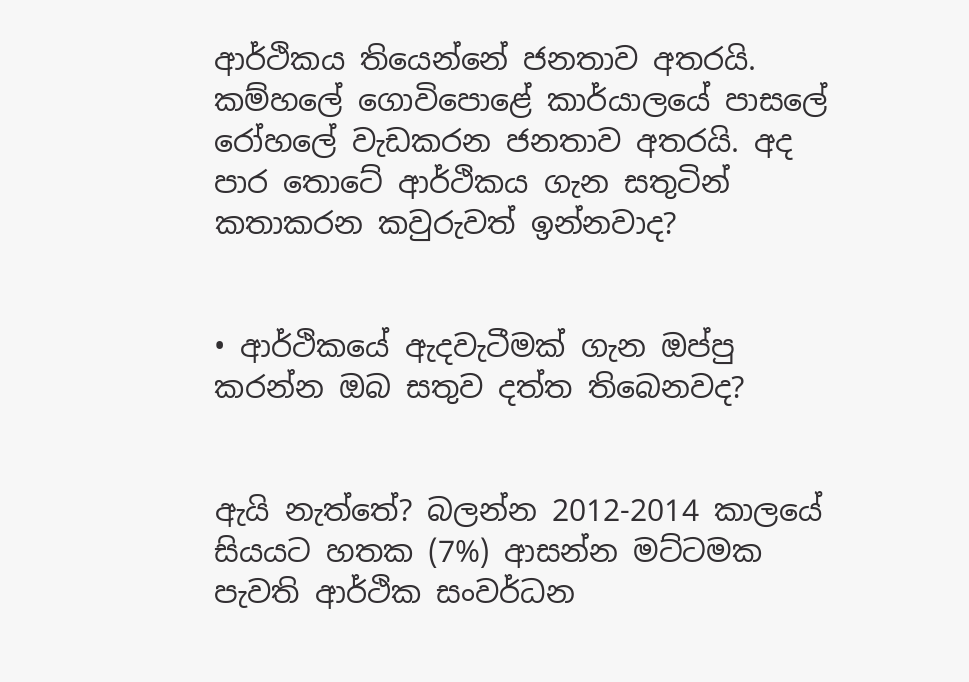ආර්ථිකය තියෙන්නේ ජනතාව අතරයි. කම්හලේ ගොවිපොළේ කාර්යාලයේ පාසලේ රෝහලේ වැඩකරන ජනතාව අතරයි. අද පාර තොටේ ආර්ථිකය ගැන සතුටින් කතාකරන කවුරුවත් ඉන්නවාද?


• ආර්ථිකයේ ඇදවැටීමක් ගැන ඔප්පු කරන්න ඔබ සතුව දත්ත තිබෙනවද?


ඇයි නැත්තේ? බලන්න 2012-2014 කාලයේ සියයට හතක (7%) ආසන්න මට්ටමක පැවති ආර්ථික සංවර්ධන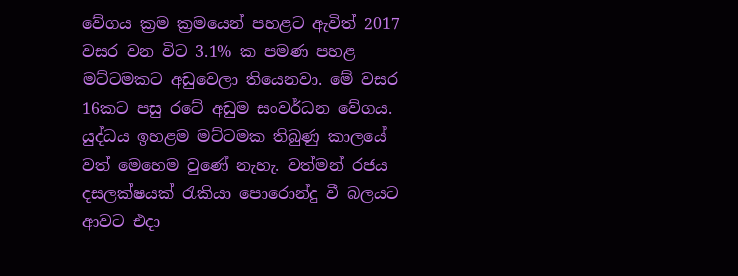වේගය ක්‍රම ක්‍රමයෙන් පහළට ඇවිත් 2017 වසර වන විට 3.1% ක පමණ පහළ මට්ටමකට අඩුවෙලා තියෙනවා. මේ වසර 16කට පසු රටේ අඩුම සංවර්ධන වේගය. යුද්ධය ඉහළම මට්ටමක තිබුණු කාලයේ වත් මෙහෙම වුණේ නැහැ. වත්මන් රජය දසලක්ෂයක් රැකියා පොරොන්දු වී බලයට ආවට එදා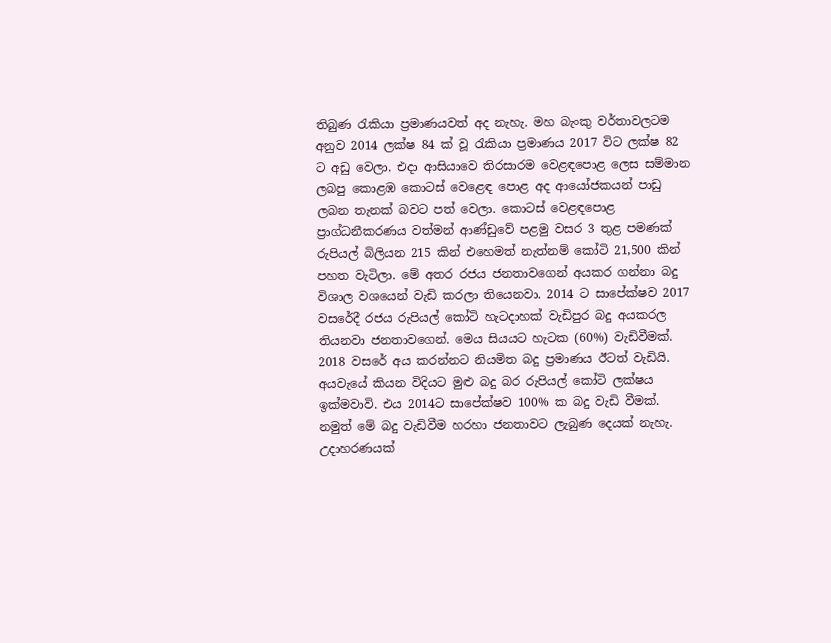තිබුණ රැකියා ප්‍රමාණයවත් අද නැහැ. මහ බැංකු වර්තාවලටම අනුව 2014 ලක්ෂ 84 ක් වූ රැකියා ප්‍රමාණය 2017 විට ලක්ෂ 82 ට අඩු වෙලා. එදා ආසියාවෙ තිරසාරම වෙළඳපොළ ලෙස සම්මාන ලබපු කොළඹ කොටස් වෙළෙඳ පොළ අද ආයෝජකයන් පාඩු ලබන තැනක් බවට පත් වෙලා. කොටස් වෙළඳපොළ ප්‍රාග්ධනීකරණය වත්මන් ආණ්ඩුවේ පළමු වසර 3 තුළ පමණක් රුපියල් බිලියන 215 කින් එහෙමත් නැත්නම් කෝටි 21,500 කින් පහත වැටිලා. මේ අතර රජය ජනතාවගෙන් අයකර ගන්නා බදු විශාල වශයෙන් වැඩි කරලා තියෙනවා. 2014 ට සාපේක්ෂව 2017 වසරේදී රජය රුපියල් කෝටි හැටදාහක් වැඩිපුර බදු අයකරල තියනවා ජනතාවගෙන්. මෙය සියයට හැටක (60%) වැඩිවීමක්. 2018 වසරේ අය කරන්නට නියමිත බදු ප්‍රමාණය ඊටත් වැඩියි. අයවැයේ කියන විදියට මුළු බදු බර රුපියල් කෝටි ලක්ෂය ඉක්මවාවි. එය 2014ට සාපේක්ෂව 100% ක බදු වැඩි වීමක්. නමුත් මේ බදු වැඩිවීම හරහා ජනතාවට ලැබුණ දෙයක් නැහැ. උදාහරණයක්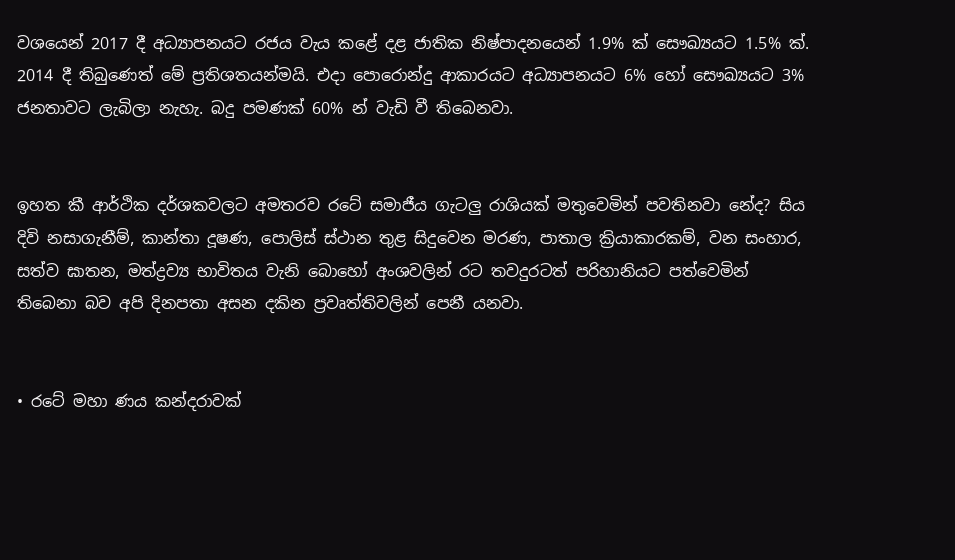වශයෙන් 2017 දී අධ්‍යාපනයට රජය වැය කළේ දළ ජාතික නිෂ්පාදනයෙන් 1.9% ක් සෞඛ්‍යයට 1.5% ක්. 2014 දී තිබුණෙත් මේ ප්‍රතිශතයන්මයි. එදා පොරොන්දු ආකාරයට අධ්‍යාපනයට 6% හෝ සෞඛ්‍යයට 3% ජනතාවට ලැබිලා නැහැ. බදු පමණක් 60% න් වැඩි වී තිබෙනවා.


ඉහත කී ආර්ථික දර්ශකවලට අමතරව රටේ සමාජීය ගැටලු රාශියක් මතුවෙමින් පවතිනවා නේද? සිය දිවි නසාගැනීම්, කාන්තා දූෂණ, පොලිස් ස්ථාන තුළ සිදුවෙන මරණ, පාතාල ක්‍රියාකාරකම්, වන සංහාර, සත්ව ඝාතන, මත්ද්‍රව්‍ය භාවිතය වැනි බොහෝ අංශවලින් රට තවදුරටත් පරිහානියට පත්වෙමින් තිබෙනා බව අපි දිනපතා අසන දකින ප්‍රවෘත්තිවලින් පෙනී යනවා.


• රටේ මහා ණය කන්දරාවක්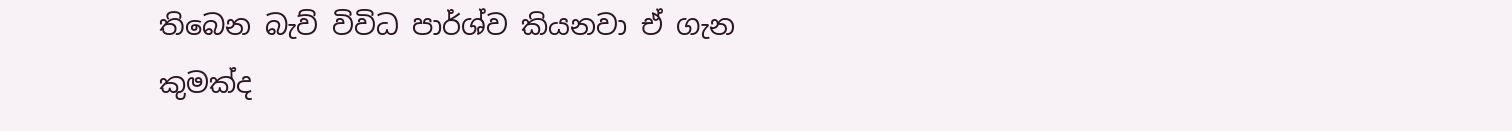තිබෙන බැව් විවිධ පාර්ශ්ව කියනවා ඒ ගැන කුමක්ද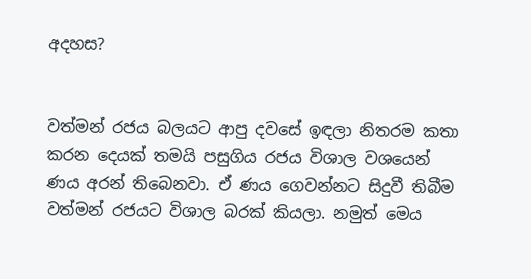අදහස?


වත්මන් රජය බලයට ආපු දවසේ ඉඳලා නිතරම කතා කරන දෙයක් තමයි පසුගිය රජය විශාල වශයෙන් ණය අරන් තිබෙනවා. ඒ ණය ගෙවන්නට සිදුවී තිබීම වත්මන් රජයට විශාල බරක් කියලා. නමුත් මෙය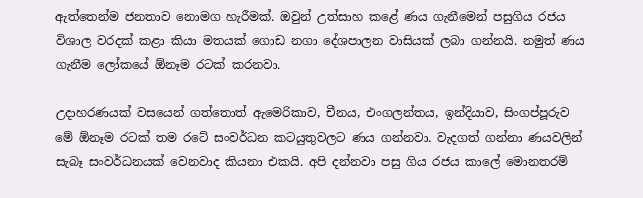ඇත්තෙන්ම ජනතාව නොමග හැරීමක්. ඔවුන් උත්සාහ කළේ ණය ගැනීමෙන් පසුගිය රජය විශාල වරදක් කළා කියා මතයක් ගොඩ නගා දේශපාලන වාසියක් ලබා ගන්නයි. නමුත් ණය ගැනීම ලෝකයේ ඕනෑම රටක් කරනවා.

උදාහරණයක් වසයෙන් ගත්තොත් ඇමෙරිකාව, චීනය, එංගලන්තය, ඉන්දියාව, සිංගප්පූරුව මේ ඕනෑම රටක් තම රටේ සංවර්ධන කටයුතුවලට ණය ගන්නවා. වැදගත් ගන්නා ණයවලින් සැබෑ සංවර්ධනයක් වෙනවාද කියනා එකයි. අපි දන්නවා පසු ගිය රජය කාලේ මොනතරම්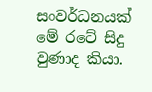සංවර්ධනයක් මේ රටේ සිදු වුණාද කියා.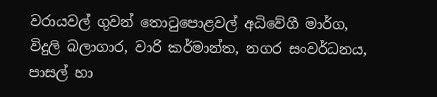වරායවල් ගුවන් තොටුපොළවල් අධිවේගී මාර්ග, විදුලි බලාගාර, වාරි කර්මාන්ත, නගර සංවර්ධනය, පාසල් හා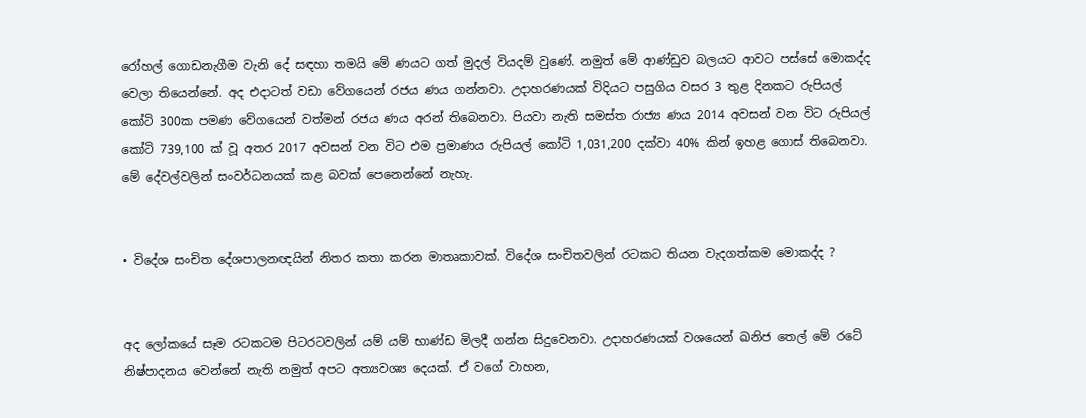රෝහල් ගොඩනැගීම වැනි දේ සඳහා තමයි මේ ණයට ගත් මුදල් වියදම් වුණේ. නමුත් මේ ආණ්ඩුව බලයට ආවට පස්සේ මොකද්ද වෙලා තියෙන්නේ. අද එදාටත් වඩා වේගයෙන් රජය ණය ගන්නවා. උදාහරණයක් විදියට පසුගිය වසර 3 තුළ දිනකට රුපියල් කෝටි 300ක පමණ වේගයෙන් වත්මන් රජය ණය අරන් තිබෙනවා. පියවා නැති සමස්ත රාජ්‍ය ණය 2014 අවසන් වන විට රුපියල් කෝටි 739,100 ක් වූ අතර 2017 අවසන් වන විට එම ප්‍රමාණය රුපියල් කෝටි 1,031,200 දක්වා 40% කින් ඉහළ ගොස් තිබෙනවා. මේ දේවල්වලින් සංවර්ධනයක් කළ බවක් පෙනෙන්නේ නැහැ.


• විදේශ සංචිත දේශපාලනඥයින් නිතර කතා කරන මාතෘකාවක්. විදේශ සංචිතවලින් රටකට තියන වැදගත්කම මොකද්ද ?


අද ලෝකයේ සෑම රටකටම පිටරටවලින් යම් යම් භාණ්ඩ මිලදී ගන්න සිදුවෙනවා. උදාහරණයක් වශයෙන් ඛනිජ තෙල් මේ රටේ නිෂ්පාදනය වෙන්නේ නැති නමුත් අපට අත්‍යවශ්‍ය දෙයක්. ඒ වගේ වාහන,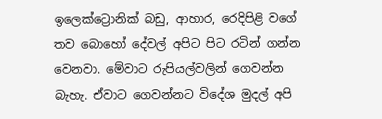ඉලෙක්ට්‍රොනික් බඩු, ආහාර, රෙදිපිළි වගේ තව බොහෝ දේවල් අපිට පිට රටින් ගන්න වෙනවා. මේවාට රුපියල්වලින් ගෙවන්න බැහැ. ඒවාට ගෙවන්නට විදේශ මුදල් අපි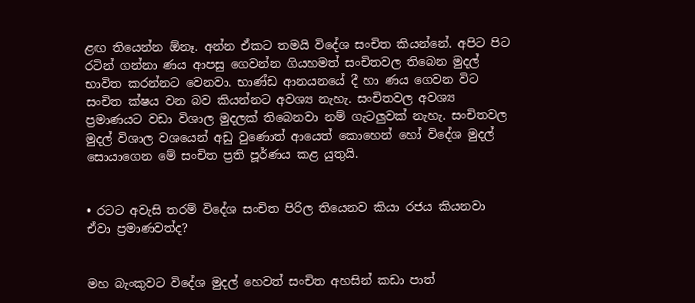ළඟ තියෙන්න ඕනෑ. අන්න ඒකට තමයි විදේශ සංචිත කියන්නේ. අපිට පිට රටින් ගන්නා ණය ආපසු ගෙවන්න ගියහමත් සංචිතවල තිබෙන මුදල් භාවිත කරන්නට වෙනවා. භාණ්ඩ ආනයනයේ දී හා ණ‍ය ගෙවන විට සංචිත ක්ෂය වන බව කියන්නට අවශ්‍ය නැහැ. සංචිතවල අවශ්‍ය ප්‍රමාණයට වඩා විශාල මුදලක් තිබෙනවා නම් ගැටලුවක් නැහැ. සංචිතවල මුදල් විශාල වශයෙන් අඩු වුණොත් ආයෙත් කොහෙන් හෝ විදේශ මුදල් සොයාගෙන මේ සංචිත ප්‍රති පූර්ණය කළ යුතුයි.


• රටට අවැසි තරම් විදේශ සංචිත පිරිල තියෙනව කියා රජය කියනවා ඒවා ප්‍රමාණවත්ද?


මහ බැංකුවට විදේශ මුදල් හෙවත් සංචිත අහසින් කඩා පාත්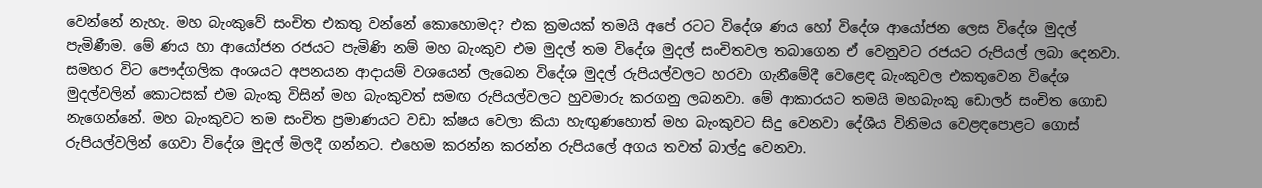වෙන්නේ නැහැ. මහ බැංකුවේ සංචිත එකතු වන්නේ කොහොමද? එක ක්‍රමයක් තමයි අපේ රටට විදේශ ණය හෝ විදේශ ආයෝජන ලෙස විදේශ මුදල් පැමිණීම. මේ ණය හා ආයෝජන රජයට පැමිණි නම් මහ බැංකුව එම මුදල් තම විදේශ මුදල් සංචිතවල තබාගෙන ඒ වෙනුවට රජයට රුපියල් ලබා දෙනවා. සමහර විට පෞද්ගලික අංශයට අපනයන ආදායම් වශයෙන් ලැබෙන විදේශ මුදල් රුපියල්වලට හරවා ගැනීමේදී වෙළෙඳ බැංකුවල එකතුවෙන විදේශ මුදල්වලින් කොටසක් එම බැංකු විසින් මහ බැංකුවත් සමඟ රුපියල්වලට හුවමාරු කරගනු ලබනවා. මේ ආකාරයට තමයි මහබැංකු ඩොලර් සංචිත ගොඩ නැගෙන්නේ. මහ බැංකුවට තම සංචිත ප්‍රමාණයට වඩා ක්ෂය වෙලා කියා හැඟුණහොත් මහ බැංකුවට සිදු වෙනවා දේශීය විනිමය වෙළඳපොළට ගොස් රුපියල්වලින් ගෙවා විදේශ මුදල් මිලදී ගන්නට. එහෙම කරන්න කරන්න රුපියලේ අගය තවත් බාල්දු වෙනවා.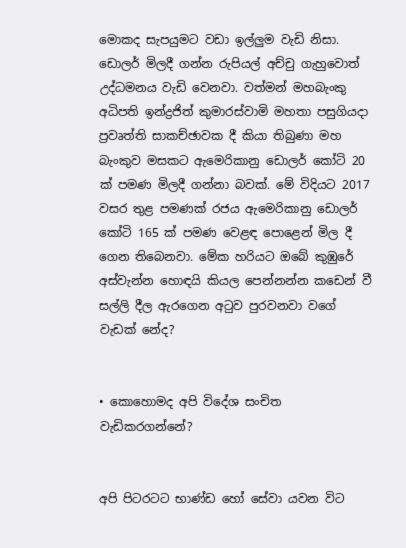මොකද සැපයුමට වඩා ඉල්ලුම වැඩි නිසා. ඩොලර් මිලදී ගන්න රුපියල් අච්චු ගැහුවොත් උද්ධමනය වැඩි වෙනවා. වත්මන් මහබැංකු අධිපති ඉන්ද්‍රජිත් කුමාරස්වාමි මහතා පසුගියදා ප්‍රවෘත්ති සාකච්ඡාවක දී කියා තිබුණා මහ බැංකුව මසකට ඇමෙරිකානු ඩොලර් කෝටි 20 ක් පමණ මිලදී ගන්නා බවක්. මේ විදියට 2017 වසර තුළ පමණක් රජය ඇමෙරිකානු ඩොලර් කෝටි 165 ක් පමණ වෙළඳ පොළෙන් මිල දී ගෙන තිබෙනවා. මේක හරියට ඔබේ කුඹුරේ අස්වැන්න හොඳයි කියල පෙන්නන්න කඩෙන් වී සල්ලි දීල ඇරගෙන අටුව පුරවනවා වගේ වැඩක් නේද?


• කොහොමද අපි විදේශ සංචිත වැඩිකරගන්නේ?


අපි පිටරටට භාණ්ඩ හෝ සේවා යවන විට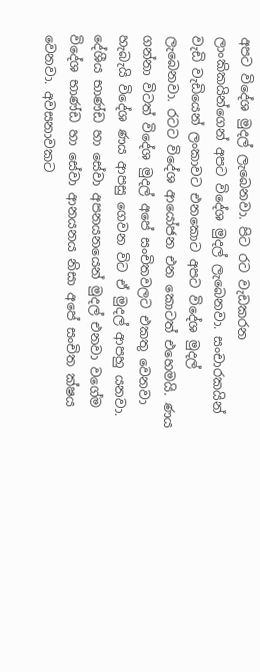අපට විදේශ මුදල් ලැබෙනවා. පිට රට වැඩකරන ලාංකිකයින්ගෙන් අපට විදේශ මුදල් ලැබෙනවා. සංචාරකයින් වැඩි වැඩියෙන් ලංකාවට එනකොට අපට විදේශ මුදල් ලැබෙනවා. රටට විදේශ ආයෝජන එන කොටත් එහෙමයි. ණය ගන්නා විටත් විදේශ මුදල් අපේ සංචිතවලට එකතු වෙනවා හැබැයි විදේශ ණය ආපසු ගෙවන විට ඒ මුදල් ආපහු යනවා. දේශීය භාණ්ඩ හා සේවා අපනයනයෙන් මුදල් එනවා වගේම විදේශ භාණ්ඩ හා සේවා ආනයනය නිසා අපේ සංචිත ක්ෂය වෙනවා. අවසනාවකට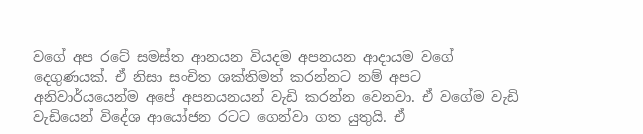වගේ අප රටේ සමස්ත ආනයන වියදම අපනයන ආදායම වගේ දෙගුණයක්. ඒ නිසා සංචිත ශක්තිමත් කරන්නට නම් අපට අනිවාර්යයෙන්ම අපේ අපනයනයන් වැඩි කරන්න වෙනවා. ඒ වගේම වැඩි වැඩියෙන් විදේශ ආයෝජන රටට ගෙන්වා ගත යුතුයි. ඒ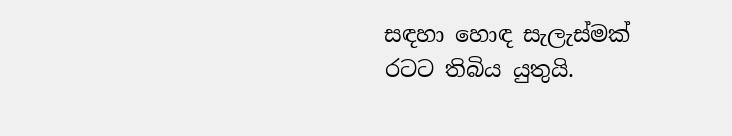සඳහා හොඳ සැලැස්මක් රටට තිබිය යුතුයි.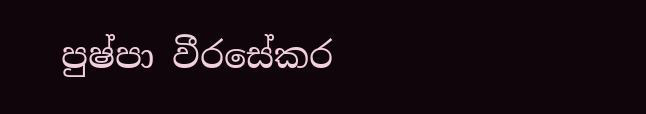පුෂ්පා වීරසේකර